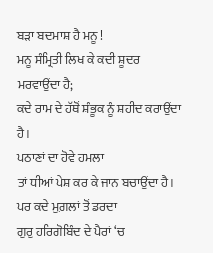ਬੜਾ ਬਦਮਾਸ਼ ਹੈ ਮਨੂ !
ਮਨੂ ਸੰਮ੍ਰਿਤੀ ਲਿਖ ਕੇ ਕਦੀ ਸ਼ੂਦਰ ਮਰਵਾਉਂਦਾ ਹੈ;
ਕਦੇ ਰਾਮ ਦੇ ਹੱਥੋਂ ਸ਼ੰਭੂਕ ਨੂੰ ਸ਼ਹੀਦ ਕਰਾਉਂਦਾ ਹੈ।
ਪਠਾਣਾਂ ਦਾ ਹੋਵੇ ਹਮਲਾ
ਤਾਂ ਧੀਆਂ ਪੇਸ਼ ਕਰ ਕੇ ਜਾਨ ਬਚਾਉਂਦਾ ਹੈ।
ਪਰ ਕਦੇ ਮੁਗ਼ਲਾਂ ਤੋਂ ਡਰਦਾ
ਗੁਰੁ ਹਰਿਗੋਬਿੰਦ ਦੇ ਪੈਰਾਂ ‘ਚ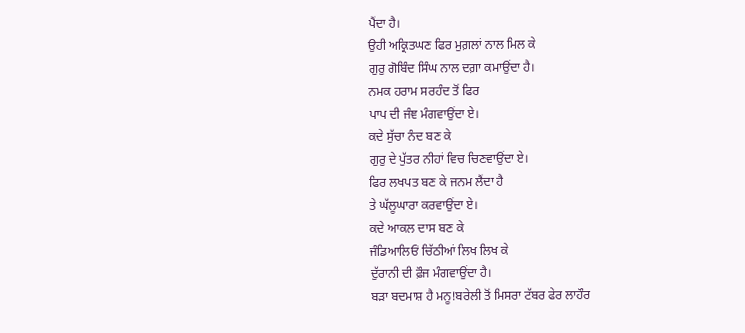ਪੈਂਦਾ ਹੈ।
ਉਹੀ ਅਕ੍ਰਿਤਘਣ ਫਿਰ ਮੁਗ਼ਲਾਂ ਨਾਲ ਮਿਲ ਕੇ
ਗੁਰੁ ਗੋਬਿੰਦ ਸਿੰਘ ਨਾਲ ਦਗ਼ਾ ਕਮਾਉਂਦਾ ਹੈ।
ਨਮਕ ਹਰਾਮ ਸਰਹੰਦ ਤੋਂ ਫਿਰ
ਪਾਪ ਦੀ ਜੰਞ ਮੰਗਵਾਉਂਦਾ ਏ।
ਕਦੇ ਸੁੱਚਾ ਨੰਦ ਬਣ ਕੇ
ਗੁਰੁ ਦੇ ਪੁੱਤਰ ਨੀਹਾਂ ਵਿਚ ਚਿਣਵਾਉਂਦਾ ਏ।
ਫਿਰ ਲਖਪਤ ਬਣ ਕੇ ਜਨਮ ਲੈਂਦਾ ਹੈ
ਤੇ ਘੱਲੂਘਾਰਾ ਕਰਵਾਉਂਦਾ ਏ।
ਕਦੇ ਆਕਲ ਦਾਸ ਬਣ ਕੇ
ਜੰਡਿਆਲਿਓਂ ਚਿੱਠੀਆਂ ਲਿਖ ਲਿਖ ਕੇ
ਦੁੱਰਾਨੀ ਦੀ ਫ਼ੌਜ ਮੰਗਵਾਉਂਦਾ ਹੈ।
ਬੜਾ ਬਦਮਾਸ਼ ਹੈ ਮਨੂ!ਬਰੇਲੀ ਤੋਂ ਮਿਸਰਾ ਟੱਬਰ ਫੇਰ ਲਾਹੌਰ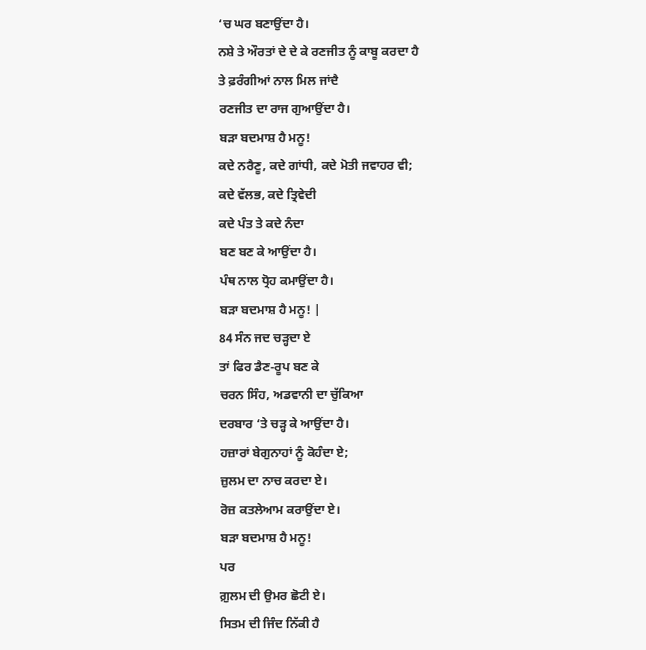‘ਚ ਘਰ ਬਣਾਉਂਦਾ ਹੈ।
ਨਸ਼ੇ ਤੇ ਔਰਤਾਂ ਦੇ ਦੇ ਕੇ ਰਣਜੀਤ ਨੂੰ ਕਾਬੂ ਕਰਦਾ ਹੈ
ਤੇ ਫ਼ਰੰਗੀਆਂ ਨਾਲ ਮਿਲ ਜਾਂਦੈ
ਰਣਜੀਤ ਦਾ ਰਾਜ ਗੁਆਉਂਦਾ ਹੈ।
ਬੜਾ ਬਦਮਾਸ਼ ਹੈ ਮਨੂ!
ਕਦੇ ਨਰੈਣੂ, ਕਦੇ ਗਾਂਧੀ, ਕਦੇ ਮੋਤੀ ਜਵਾਹਰ ਵੀ;
ਕਦੇ ਵੱਲਭ, ਕਦੇ ਤ੍ਰਿਵੇਦੀ
ਕਦੇ ਪੰਤ ਤੇ ਕਦੇ ਨੰਦਾ
ਬਣ ਬਣ ਕੇ ਆਉਂਦਾ ਹੈ।
ਪੰਥ ਨਾਲ ਧ੍ਰੋਹ ਕਮਾਉਂਦਾ ਹੈ।
ਬੜਾ ਬਦਮਾਸ਼ ਹੈ ਮਨੂ! |
84 ਸੰਨ ਜਦ ਚੜ੍ਹਦਾ ਏ
ਤਾਂ ਫਿਰ ਡੈਣ-ਰੂਪ ਬਣ ਕੇ
ਚਰਨ ਸਿੰਹ, ਅਡਵਾਨੀ ਦਾ ਚੁੱਕਿਆ
ਦਰਬਾਰ ‘ਤੇ ਚੜ੍ਹ ਕੇ ਆਉਂਦਾ ਹੈ।
ਹਜ਼ਾਰਾਂ ਬੇਗੁਨਾਹਾਂ ਨੂੰ ਕੋਹੰਦਾ ਏ;
ਜ਼ੁਲਮ ਦਾ ਨਾਚ ਕਰਦਾ ਏ।
ਰੋਜ਼ ਕਤਲੇਆਮ ਕਰਾਉਂਦਾ ਏ।
ਬੜਾ ਬਦਮਾਸ਼ ਹੈ ਮਨੂ!
ਪਰ
ਗ਼ੁਲਮ ਦੀ ਉਮਰ ਛੋਟੀ ਏ।
ਸਿਤਮ ਦੀ ਜਿੰਦ ਨਿੱਕੀ ਹੈ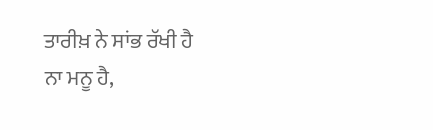ਤਾਰੀਖ਼ ਨੇ ਸਾਂਭ ਰੱਖੀ ਹੈ
ਨਾ ਮਨੂ ਹੈ,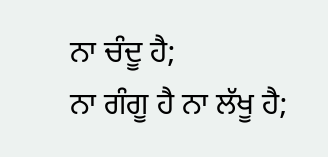ਨਾ ਚੰਦੂ ਹੈ;
ਨਾ ਗੰਗੂ ਹੈ ਨਾ ਲੱਖੂ ਹੈ;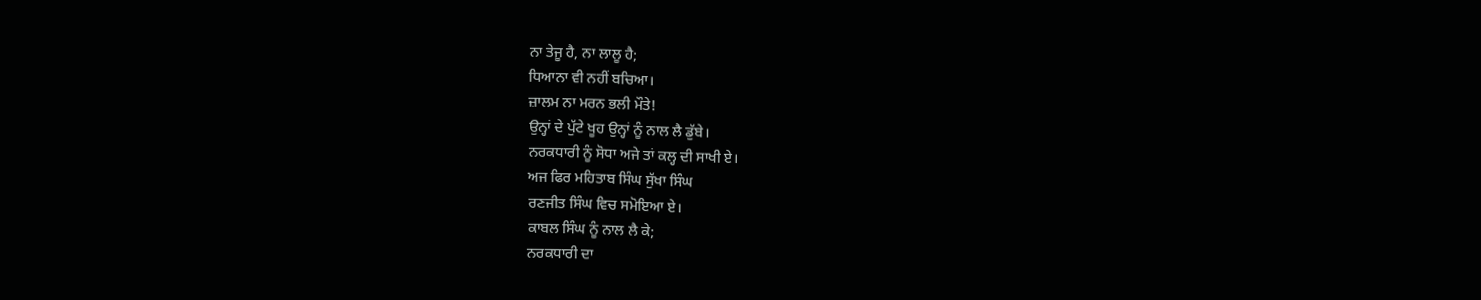ਨਾ ਤੇਜੂ ਹੈ, ਨਾ ਲਾਲੂ ਹੈ;
ਧਿਆਨਾ ਵੀ ਨਹੀਂ ਬਚਿਆ।
ਜ਼ਾਲਮ ਨਾ ਮਰਨ ਭਲੀ ਮੌਤੇ!
ਉਨ੍ਹਾਂ ਦੇ ਪੁੱਟੇ ਖੂਹ ਉਨ੍ਹਾਂ ਨੂੰ ਨਾਲ ਲੈ ਡੁੱਬੇ।
ਨਰਕਧਾਰੀ ਨੂੰ ਸੋਧਾ ਅਜੇ ਤਾਂ ਕਲ੍ਹ ਦੀ ਸਾਖੀ ਏ।
ਅਜ ਫਿਰ ਮਹਿਤਾਬ ਸਿੰਘ ਸੁੱਖਾ ਸਿੰਘ
ਰਣਜੀਤ ਸਿੰਘ ਵਿਚ ਸਮੋਇਆ ਏ।
ਕਾਬਲ ਸਿੰਘ ਨੂੰ ਨਾਲ ਲੈ ਕੇ;
ਨਰਕਧਾਰੀ ਦਾ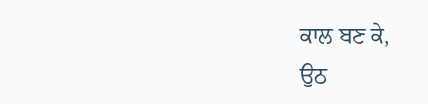ਕਾਲ ਬਣ ਕੇ,
ਉਠ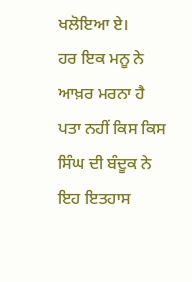ਖਲੋਇਆ ਏ।
ਹਰ ਇਕ ਮਨੂ ਨੇ ਆਖ਼ਰ ਮਰਨਾ ਹੈ
ਪਤਾ ਨਹੀਂ ਕਿਸ ਕਿਸ ਸਿੰਘ ਦੀ ਬੰਦੂਕ ਨੇ
ਇਹ ਇਤਹਾਸ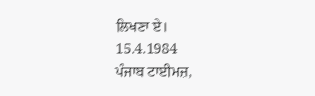ਲਿਖਣਾ ਏ।
15.4.1984
ਪੰਜਾਬ ਟਾਈਮਜ਼,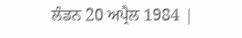ਲੰਡਨ 20 ਅਪ੍ਰੈਲ 1984 |